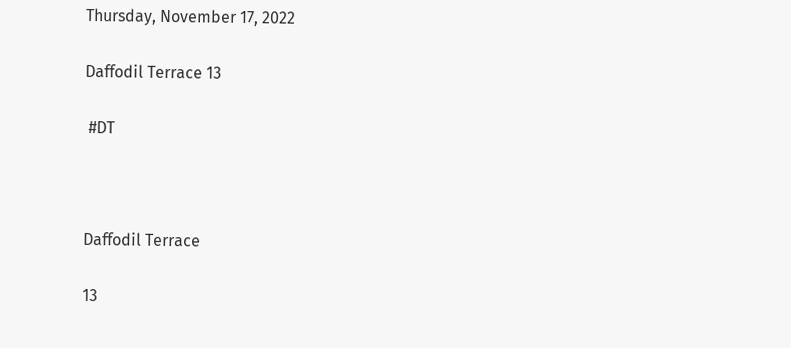Thursday, November 17, 2022

Daffodil Terrace 13

 #DT



Daffodil Terrace

13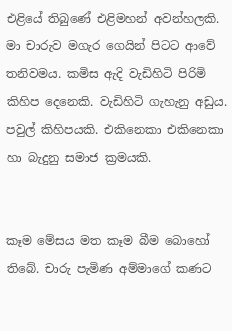එළියේ තිබුණේ එළිමහන් අවන්හලකි. මා චාරුව මගැර ගෙයින් පිටට ආවේ තනිවමය. කමිස ඇදි වැඩිහිටි පිරිමි කිහිප දෙනෙකි. වැඩිහිටි ගැහැනු අඩුය. පවුල් කිහිපයකි. එකිනෙකා එකිනෙකා හා බැදුනු සමාජ ක්‍රමයකි.


කෑම මේසය මත කෑම බීම බොහෝ තිබේ. චාරු පැමිණ අම්මාගේ කණට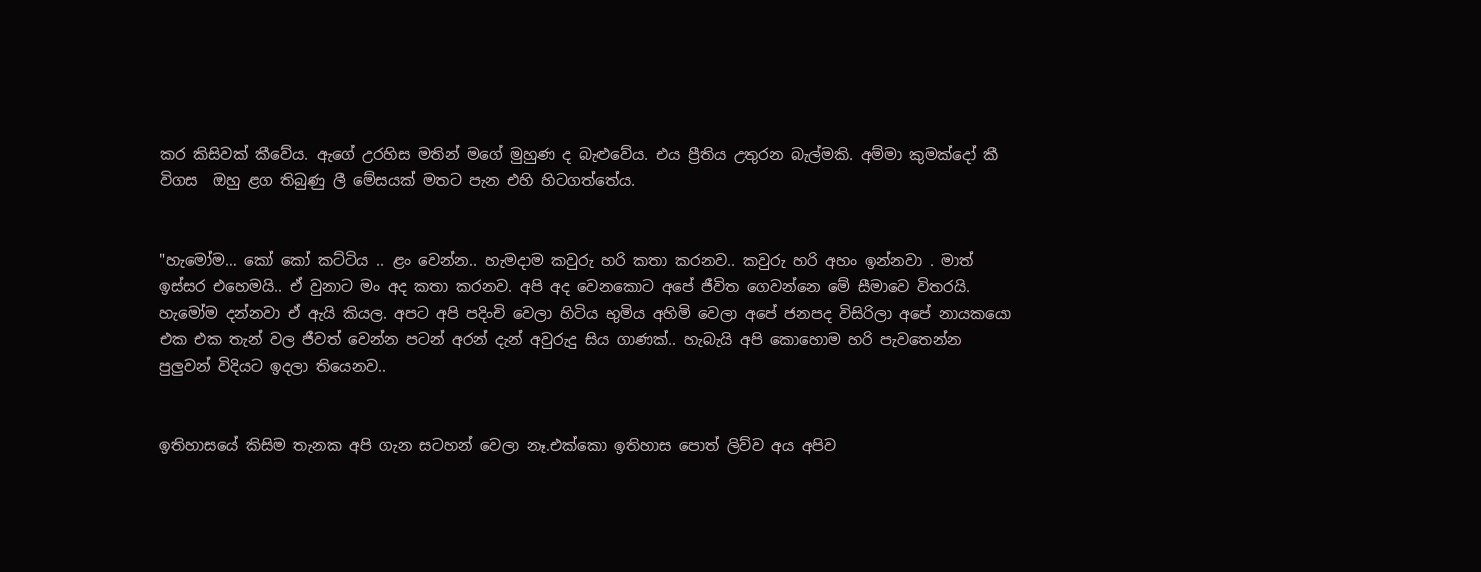කර කිසිවක් කීවේය. ඇගේ උරහිස මතින් මගේ මුහුණ ද බැළුවේය. එය ප්‍රීතිය උතුරන බැල්මකි. අම්මා කුමක්දෝ කී විගස  ඔහු ළග තිබුණු ලී මේසයක් මතට පැන එහි හිටගත්තේය.


"හැමෝම… කෝ කෝ කට්ටිය .. ළං වෙන්න.. හැමදාම කවුරු හරි කතා කරනව.. කවුරු හරි අහං ඉන්නවා . මාත් ඉස්සර එහෙමයි.. ඒ වුනාට මං අද කතා කරනව. අපි අද වෙනකොට අපේ ජීවිත ගෙවන්නෙ මේ සීමාවෙ විතරයි. හැමෝම දන්නවා ඒ ඇයි කියල. අපට අපි පදිංචි වෙලා හිටිය භුමිය අහිමි වෙලා අපේ ජනපද විසිරිලා අපේ නායකයො එක එක තැන් වල ජීවත් වෙන්න පටන් අරන් දැන් අවුරුදු සිය ගාණක්.. හැබැයි අපි කොහොම හරි පැවතෙන්න පුලුවන් විදියට ඉදලා තියෙනව..


ඉතිහාසයේ කිසිම තැනක අපි ගැන සටහන් වෙලා නෑ.එක්කො ඉතිහාස පොත් ලිව්ව අය අපිව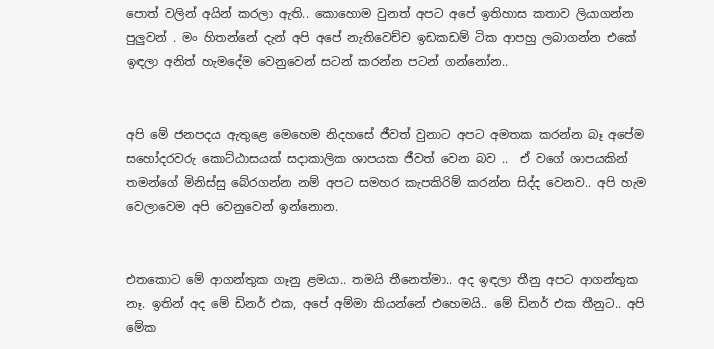පොත් වලින් අයින් කරලා ඇති.. කොහොම වුනත් අපට අපේ ඉතිහාස කතාව ලියාගන්න පුලුවන් . මං හිතන්නේ දැන් අපි අපේ නැතිවෙච්ච ඉඩකඩම් ටික ආපහු ලබාගන්න එකේ ඉඳලා අනිත් හැමදේම වෙනුවෙන් සටන් කරන්න පටන් ගන්නෝන..


අපි මේ ජනපදය ඇතුළෙ මෙහෙම නිදහසේ ජීවත් වුනාට අපට අමතක කරන්න බෑ අපේම සහෝදරවරු කොට්ඨාසයක් සදාකාලික ශාපයක ජීවත් වෙන බව ..  ඒ වගේ ශාපයකින් තමන්ගේ මිනිස්සු බේරගන්න නම් අපට සමහර කැපකිරිම් කරන්න සිද්ද වෙනව.. අපි හැම වෙලාවෙම අපි වෙනුවෙන් ඉන්නොන.


එතකොට මේ ආගන්තුක ගෑනු ළමයා.. තමයි තීනෙත්මා.. අද ඉඳලා තීනු අපට ආගන්තුක නෑ. ඉතින් අද මේ ඩිනර් එක, අපේ අම්මා කියන්නේ එහෙමයි.. මේ ඩිනර් එක තීනුට.. අපි මේක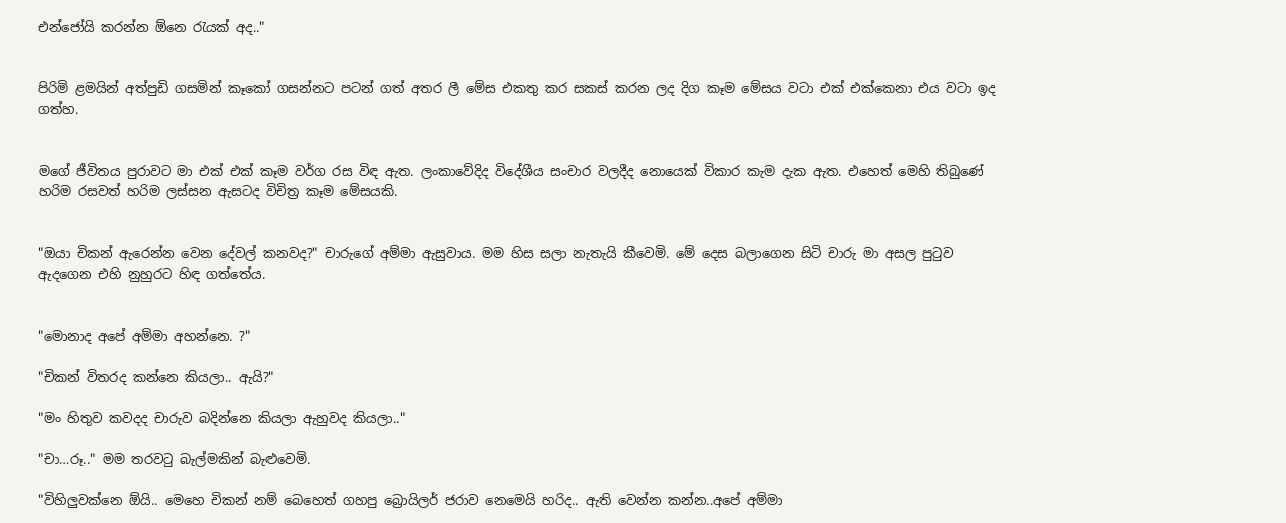එන්ජෝයි කරන්න ඕනෙ රැයක් අද.."


පිරිමි ළමයින් අත්පුඩි ගසමින් කෑකෝ ගසන්නට පටන් ගත් අතර ලී මේස එකතු කර සකස් කරන ලද දිග කෑම මේසය වටා එක් එක්කෙනා එය වටා ඉද ගත්හ.


මගේ ජීවිතය පුරාවට මා එක් එක් කෑම වර්ග රස විඳ ඇත. ලංකාවේදිද විදේශීය සංචාර වලදීද නොයෙක් විකාර කැම දැක ඇත. එහෙත් මෙහි තිබුණේ හරිම රසවත් හරිම ලස්සන ඇසටද විචිත්‍ර කෑම මේසයකි.


"ඔයා චිකන් ඇරෙන්න වෙන දේවල් කනවද?" චාරුගේ අම්මා ඇසුවාය. මම හිස සලා නැතැයි කීවෙමි. මේ දෙස බලාගෙන සිටි චාරු මා අසල පුටුව ඇදගෙන එහි නුහුරට හිඳ ගත්තේය.


"මොනාද අපේ අම්මා අහන්නෙ. ?"

"චිකන් විතරද කන්නෙ කියලා.. ඇයි?"

"මං හිතුව කවදද චාරුව බදින්නෙ කියලා ඇහුවද කියලා.."

"චා…රූ.." මම තරවටු බැල්මකින් බැළුවෙමි.

"විහිලුවක්නෙ ඕයි.. මෙහෙ චිකන් නම් බෙහෙත් ගහපු බ්‍රොයිලර් ජරාව නෙමෙයි හරිද.. ඇති වෙන්න කන්න..අපේ අම්මා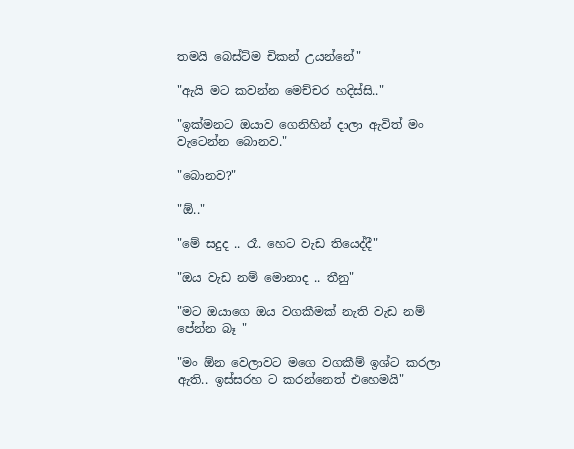තමයි බෙස්ට්ම චිකන් උයන්නේ"

"ඇයි මට කවන්න මෙච්චර හදිස්සි.."

"ඉක්මනට ඔයාව ගෙනිහින් දාලා ඇවිත් මං වැටෙන්න බොනව."

"බොනව?"

"ඕ.."

"මේ සදුද .. රෑ. හෙට වැඩ තියෙද්දී"

"ඔය වැඩ නම් මොනාද .. තීනු"

"මට ඔයාගෙ ඔය වගකීමක් නැති වැඩ නම් පේන්න බෑ "

"මං ඕන වෙලාවට මගෙ වගකීම් ඉශ්ට කරලා ඇති.. ඉස්සරහ ට කරන්නෙත් එහෙමයි"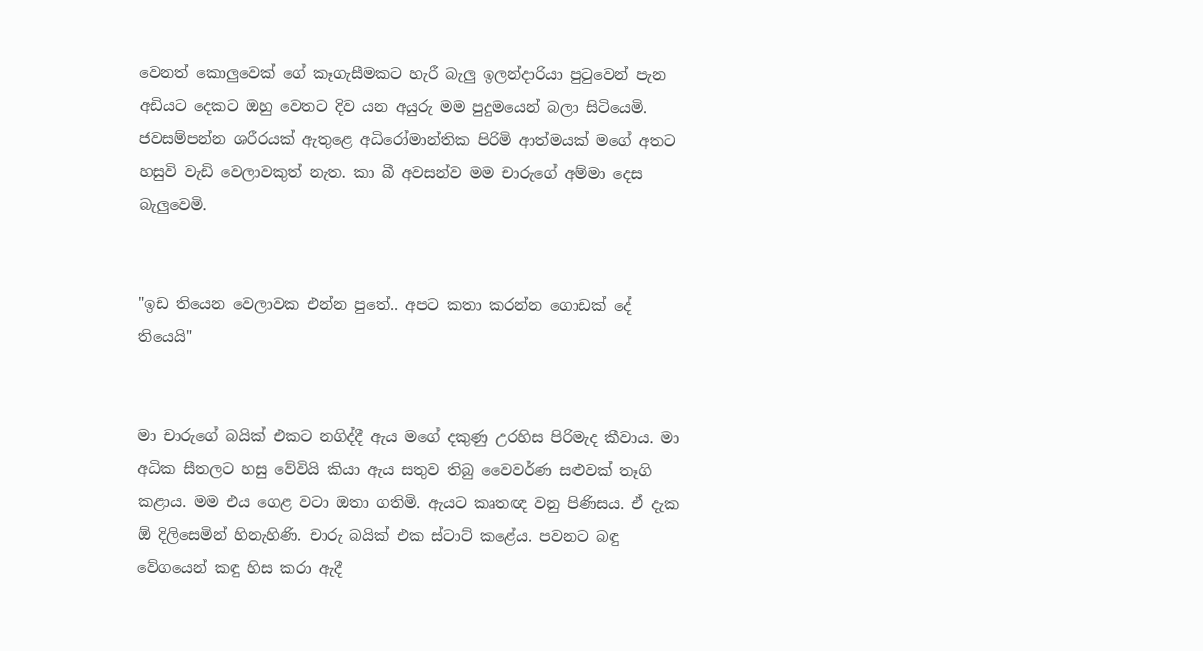වෙනත් කොලුවෙක් ගේ කෑගැසීමකට හැරී බැලු ඉලන්දාරියා පුටුවෙන් පැන අඩියට දෙකට ඔහු වෙතට දිව යන අයුරු මම පුදුමයෙන් බලා සිටියෙමි. ජවසම්පන්න ශරීරයක් ඇතුළෙ අධිරෝමාන්තික පිරිමි ආත්මයක් මගේ අතට හසුවි වැඩි වෙලාවකුත් නැත. කා බී අවසන්ව මම චාරුගේ අම්මා දෙස බැලුවෙමි.


"ඉඩ තියෙන වෙලාවක එන්න පුතේ.. අපට කතා කරන්න ගොඩක් දේ තියෙයි"


මා චාරුගේ බයික් එකට නගිද්දී ඇය මගේ දකුණු උරහිස පිරිමැද කීවාය. මා අධික සීතලට හසු වේවියි කියා ඇය සතුව තිබු වෛවර්ණ සළුවක් තෑගි කළාය. මම එය ගෙළ වටා ඔතා ගතිමි. ඇයට කෘතඥ වනු පිණිසය. ඒ දැක ඕ දිලිසෙමින් හිනැහිණි. චාරු බයික් එක ස්ටාට් කළේය. පවනට බඳු වේගයෙන් කඳු හිස කරා ඇදී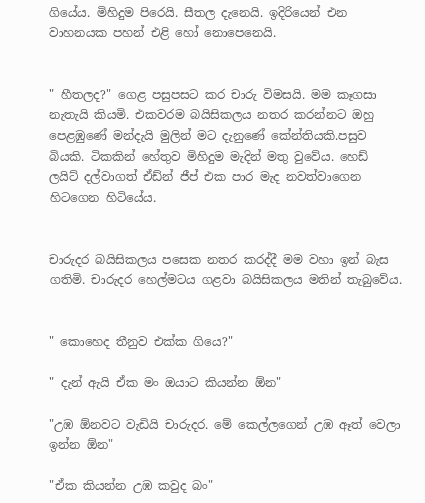ගියේය. මිහිදුම පිරෙයි. සීතල දැනෙයි. ඉදිරියෙන් එන වාහනයක පහන් එළි හෝ නොපෙනෙයි.


" හීතලද?" ගෙළ පසුපසට කර චාරු විමසයි. මම කෑගසා නැතැයි කියමි. එකවරම බයිසිකලය නතර කරන්නට ඔහු පෙළඹුණේ මන්දැයි මුලින් මට දැනුණේ කේන්තියකි.පසුව බියකි. ටිකකින් හේතුව මිහිදුම මැදින් මතු වුවේය. හෙඩ් ලයිට් දල්වාගත් ඒඩ්න් ජීප් එක පාර මැද නවත්වාගෙන හිටගෙන හිටියේය.


චාරුදර බයිසිකලය පසෙක නතර කරද්දී මම වහා ඉන් බැස ගතිමි. චාරුදර හෙල්මටය ගළවා බයිසිකලය මතින් තැබුවේය.


" කොහෙද තීනුව එක්ක ගියෙ?"

" දැන් ඇයි ඒක මං ඔයාට කියන්න ඕන"

"උඹ ඕනවට වැඩියි චාරුදර. මේ කෙල්ලගෙන් උඹ ඈත් වෙලා ඉන්න ඕන"

"ඒක කියන්න උඹ කවුද බං"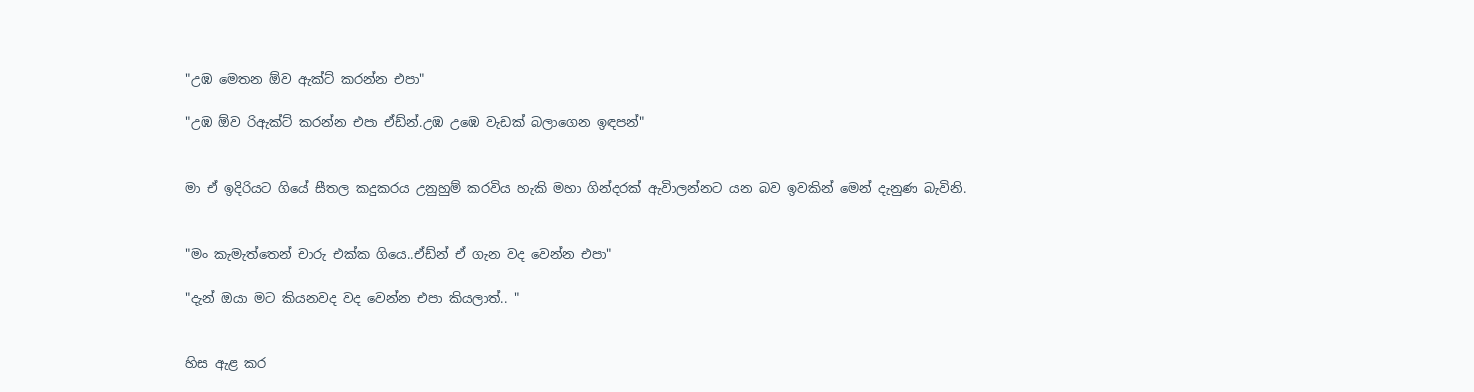"උඹ මෙතන ඕව ඇක්ට් කරන්න එපා"

"උඹ ඕව රිඇක්ට් කරන්න එපා ඒඩ්න්.උඹ උඹෙ වැඩක් බලාගෙන ඉඳපන්"


මා ඒ ඉදිරියට ගියේ සීතල කදුකරය උනුහුම් කරවිය හැකි මහා ගින්දරක් ඇවිාලන්නට යන බව ඉවකින් මෙන් දැනුණ බැවිනි.


"මං කැමැත්තෙන් චාරු එක්ක ගියෙ..ඒඩ්න් ඒ ගැන වද වෙන්න එපා"

"දැන් ඔයා මට කියනවද වද වෙන්න එපා කියලාත්.. "


හිස ඇළ කර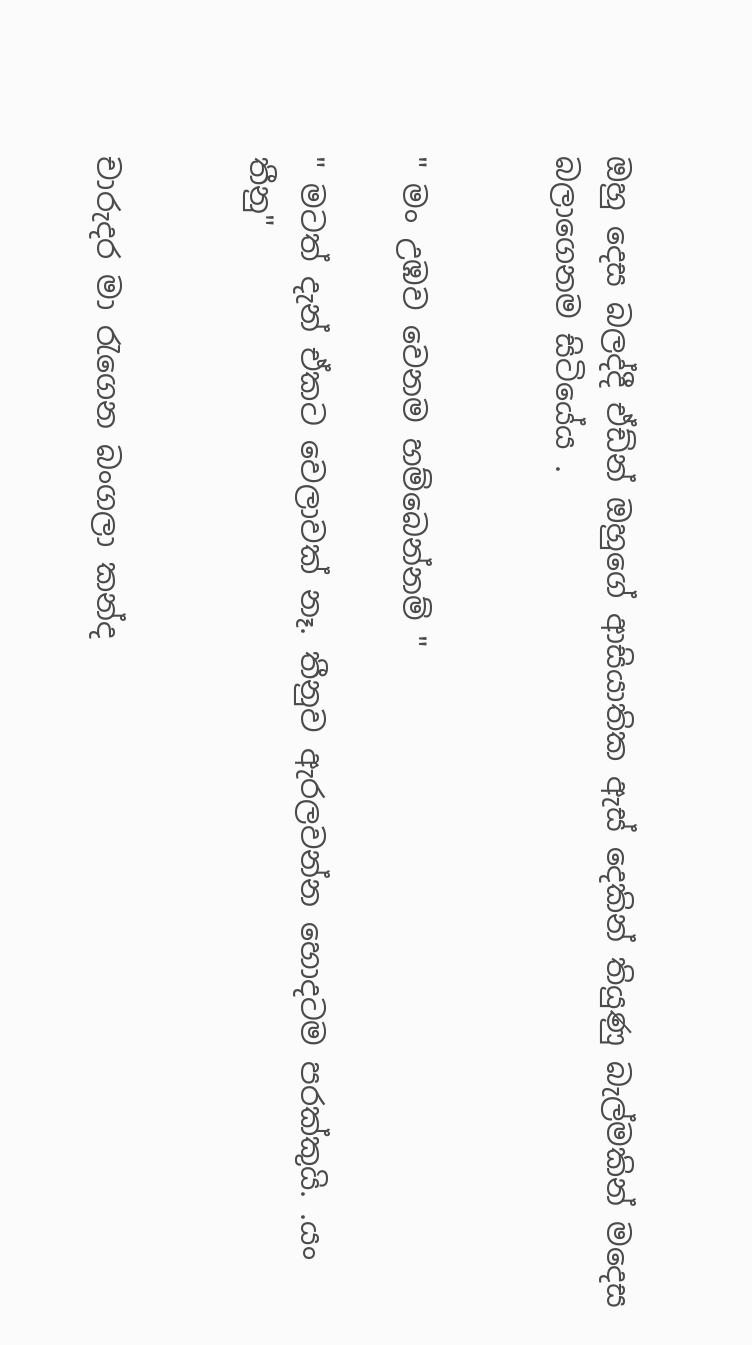ඔහු දෙස බලද්දී ඒඩ්න් ඔහුගේ ආසියාතික ඇස් දෙකින් තියුණු බැල්මකින් මදෙස බලාගෙනම සිටියේය .


" මං උඹව වෙනම හම්බෙන්නම් "

" මටත් දැන් ඒකට වෙලාවක් නෑ. තීනුව ඇරලවන්න හොදටම පරක්කුයි. .යං තීනු"


චාරුදර මා රැගෙන බංගලා කන්ද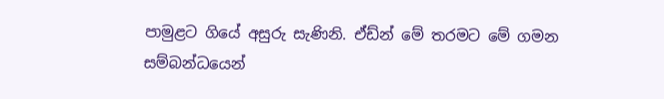පාමුළට ගියේ අසුරු සැණිනි. ඒඩ්න් මේ තරමට මේ ගමන සම්බන්ධයෙන්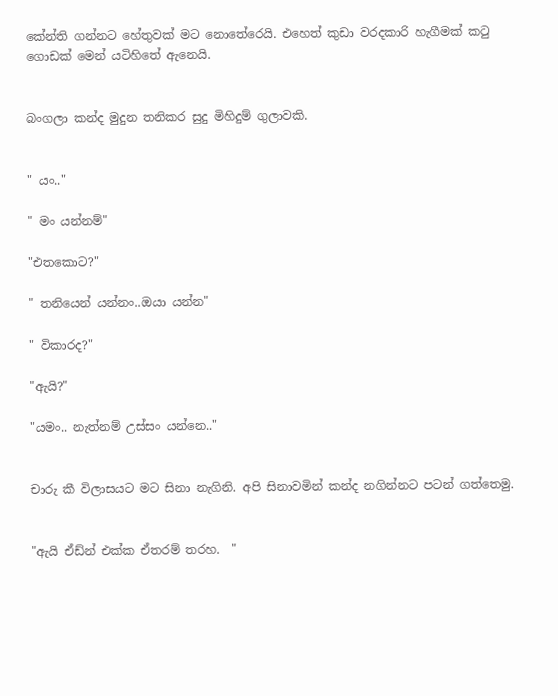කේන්ති ගන්නට හේතුවක් මට නොතේරෙයි. එහෙත් කුඩා වරදකාරි හැගීමක් කටු ගොඩක් මෙන් යටිහිතේ ඇනෙයි.


බංගලා කන්ද මුදුන තනිකර සුදු මිහිදුම් ගුලාවකි.


" යං.."

" මං යන්නම්"

"එතකොට?"

" තනියෙන් යන්නං..ඔයා යන්න"

" විකාරද?"

"ඇයි?"

"යමං.. නැත්නම් උස්සං යන්නෙ.."


චාරු කී විලාසයට මට සිනා නැගිනි. අපි සිනාවමින් කන්ද නගින්නට පටන් ගත්තෙමු.


"ඇයි ඒඩ්න් එක්ක ඒතරම් තරහ.  "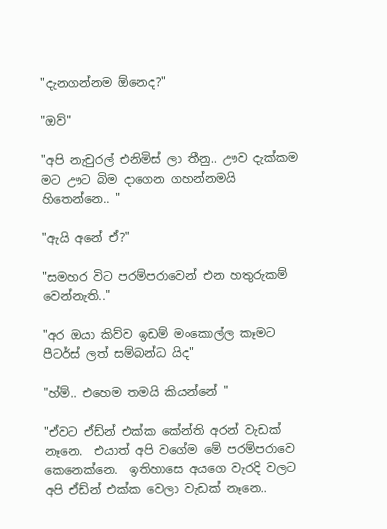"දැනගන්නම ඕනෙද?"

"ඔව්"

"අපි නැචුරල් එනිමිස් ලා තීනු.. ඌව දැක්කම මට ඌට බිම දාගෙන ගහන්නමයි හිතෙන්නෙ.. "

"ඇයි අනේ ඒ?"

"සමහර විට පරම්පරාවෙන් එන හතුරුකම් වෙන්නැති.."

"අර ඔයා කිව්ව ඉඩම් මංකොල්ල කෑමට පීටර්ස් ලත් සම්බන්ධ යිද"

"හ්ම්.. එහෙම තමයි කියන්නේ "

"ඒවට ඒඩ්න් එක්ක කේන්ති අරන් වැඩක් නෑනෙ.  එයාත් අපි වගේම මේ පරම්පරාවෙ කෙනෙක්නෙ.  ඉතිහාසෙ අයගෙ වැරදි වලට අපි ඒඩ්න් එක්ක වෙලා වැඩක් නෑනෙ..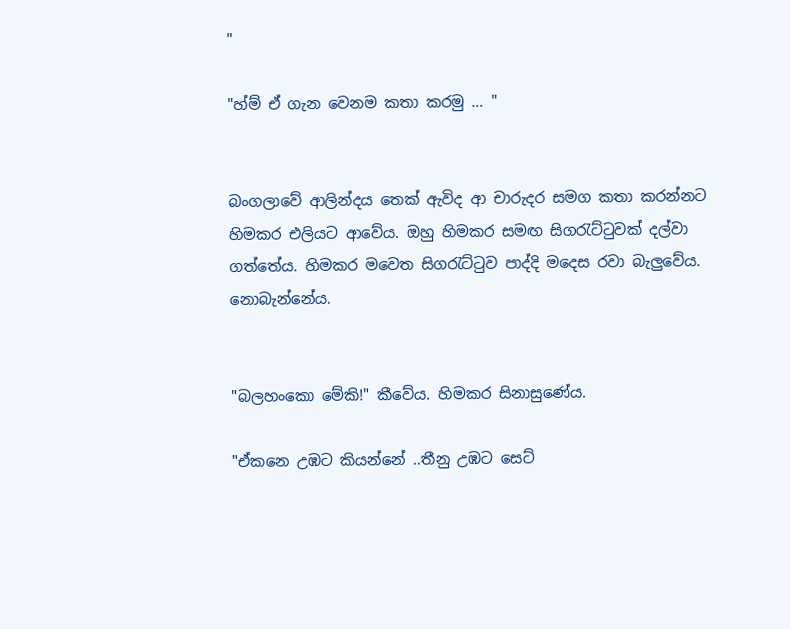"

"හ්ම් ඒ ගැන වෙනම කතා කරමු … "


බංගලාවේ ආලින්දය තෙක් ඇවිද ආ චාරුදර සමග කතා කරන්නට හිමකර එලියට ආවේය. ඔහු හිමකර සමඟ සිගරැට්ටුවක් දල්වා ගත්තේය. හිමකර මවෙත සිගරැට්ටුව පාද්දි මදෙස රවා බැලුවේය. නොබැන්නේය.


"බලහංකො මේකි!" කීවේය. හිමකර සිනාසුණේය.

"ඒකනෙ උඹට කියන්නේ ..තීනු උඹට සෙට්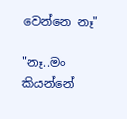වෙන්නෙ නෑ"

"නෑ..මං කියන්නේ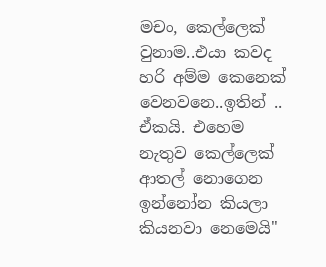මචං, කෙල්ලෙක් වුනාම..එයා කවද හරි අම්ම කෙනෙක් වෙනවනෙ..ඉතින් .. ඒකයි. එහෙම නැතුව කෙල්ලෙක් ආතල් නොගෙන ඉන්නෝන කියලා කියනවා නෙමෙයි"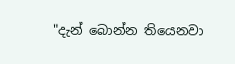"දැන් බොන්න තියෙනවා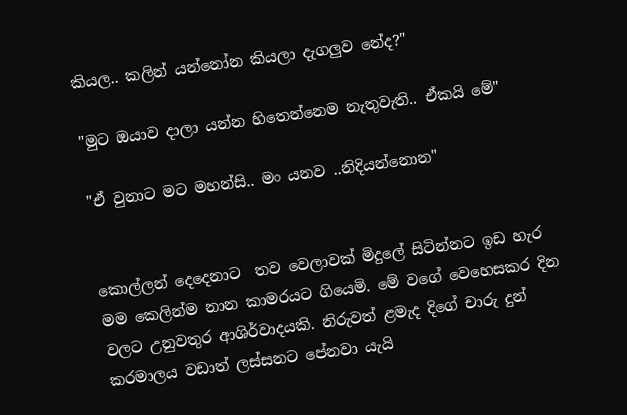කියල.. කලින් යන්නෝන කියලා දැගලුව නේද?"

"මුට ඔයාව දාලා යන්න හිතෙන්නෙම නැතුවැති.. ඒකයි මේ"

"ඒ වුනාට මට මහන්සි.. මං යනව ..නිදියන්නොන"


කොල්ලන් දෙදෙනාට  තව වෙලාවක් මිදුලේ සිටින්නට ඉඩ හැර මම කෙලින්ම නාන කාමරයට ගියෙමි. මේ වගේ වෙහෙසකර දින වලට උනුවතුර ආශිර්වාදයකි. නිරුවත් ළමැද දිගේ චාරු දුන් කරමාලය වඩාත් ලස්සනට පේනවා යැයි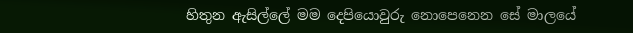හිතුන ඇසිල්ලේ මම දෙපියොවුරු නොපෙනෙන සේ මාලයේ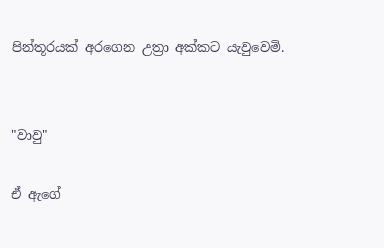පින්තූරයක් අරගෙන උත්‍රා අක්කට යැවුවෙමි.


"වාවු"

ඒ ඇගේ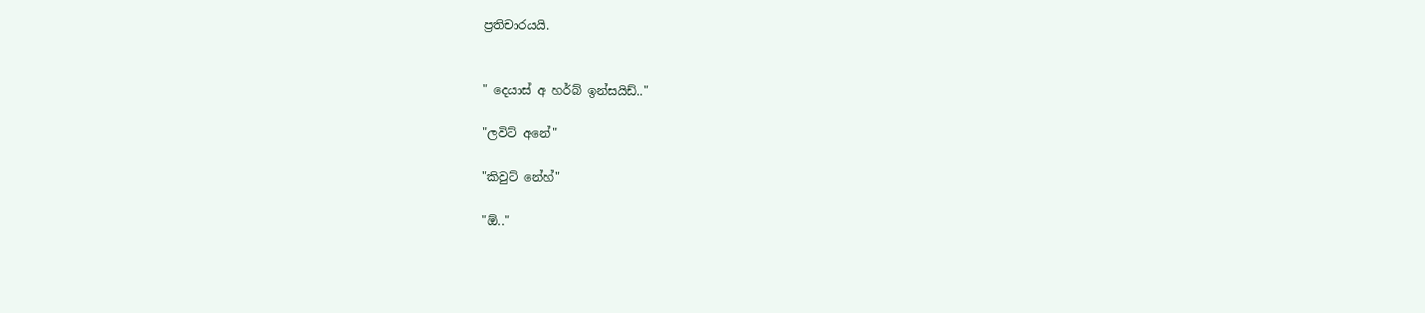ප්‍රතිචාරයයි.


" දෙයාස් අ හර්බ් ඉන්සයිඩ්.."

"ලවිට් අනේ"

"කිවුට් නේහ්"

"ඕ.."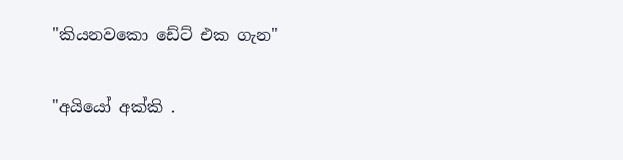"කියනවකො ඩේට් එක ගැන"

"අයියෝ අක්කි .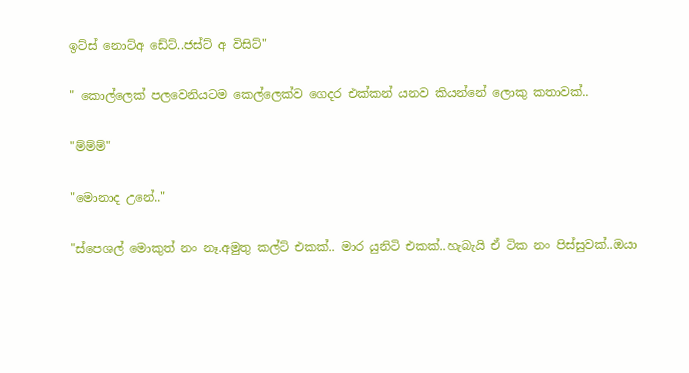ඉට්ස් නොට්අ ඩේට්..ජස්ට් අ විසිට්"

" කොල්ලෙක් පලවෙනියටම කෙල්ලෙක්ව ගෙදර එක්කන් යනව කියන්නේ ලොකු කතාවක්..

"ම්ම්ම්"

"මොනාද උනේ.."

"ස්පෙශල් මොකුත් නං නෑ.අමුතු කල්ට් එකක්.. මාර යුනිටි එකක්..හැබැයි ඒ ටික නං පිස්සුවක්..ඔයා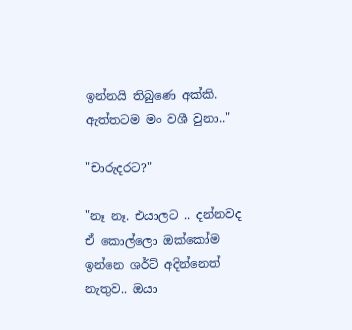ඉන්නයි තිබුණෙ අක්කි. ඇත්තටම මං වශී වුනා.."

"චාරුදරට?"

"නෑ නෑ. එයාලට .. දන්නවද ඒ කොල්ලො ඔක්කෝම ඉන්නෙ ශර්ට් අදින්නෙත් නැතුව.. ඔයා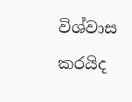විශ්වාස කරයිද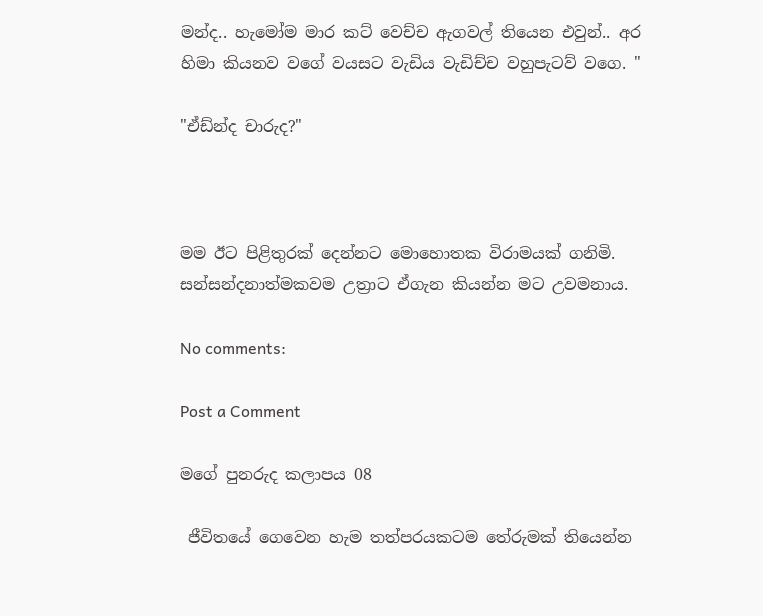මන්ද.. හැමෝම මාර කට් වෙච්ච ඇගවල් තියෙන එවුන්.. අර හිමා කියනව වගේ වයසට වැඩිය වැඩිච්ච වහුපැටව් වගෙ. "

"ඒඩ්න්ද චාරුද?"



මම ඊට පිළිතුරක් දෙන්නට මොහොතක විරාමයක් ගනිමි. සන්සන්දනාත්මකවම උත්‍රාට ඒගැන කියන්න මට උවමනාය.

No comments:

Post a Comment

මගේ පුනරුද කලාපය 08

 ජීවිතයේ ගෙවෙන හැම තත්පරයකටම තේරුමක් තියෙන්න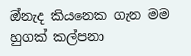ඔ්නැද කියනෙක ගැන මම හුගක් කල්පනා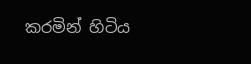කරමින් හිටිය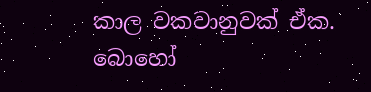කාල වකවානුවක් ඒක. බොහෝ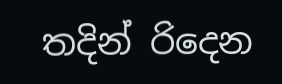තදින් රිදෙන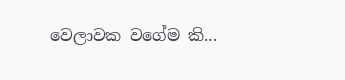වෙලාවක වගේම කි...